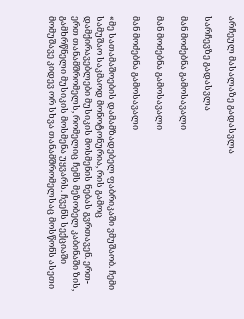არჩეულ მასალაზე გადასვლა

სარჩევზე გადასვლა

მან მოძებნა გამოსავალი

მან მოძებნა გამოსავალი

მან მოძებნა გამოსავალი

«მე სათამაშოების დამამზადებელ ფაბრიკაში ვმუშაობ. ჩემი სამუშაო საკმაოდ მონოტონურია, რის გამოც დამქირავებლები მუსიკის მოსმენის ნებას გვრთავენ. ერთ-ერთ თანამშრომელს, რომელიც ჩემს მეზობელ კაბინაში ზის, გამხრწნელი მუსიკის მოსმენა უყვარს. ჩვენს სექციაში მომუშავე კიდევ ორ სხვა თანამშრომელსაც მოსწონს ასეთი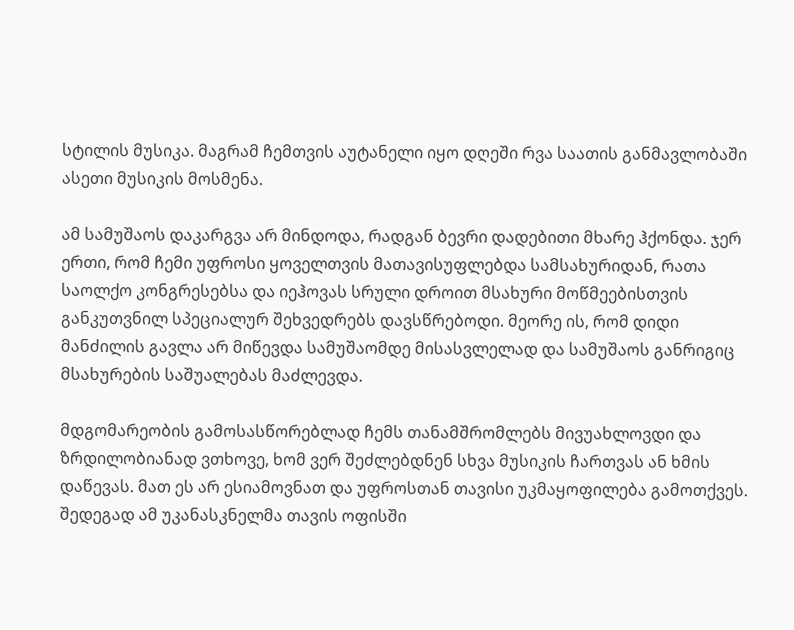სტილის მუსიკა. მაგრამ ჩემთვის აუტანელი იყო დღეში რვა საათის განმავლობაში ასეთი მუსიკის მოსმენა.

ამ სამუშაოს დაკარგვა არ მინდოდა, რადგან ბევრი დადებითი მხარე ჰქონდა. ჯერ ერთი, რომ ჩემი უფროსი ყოველთვის მათავისუფლებდა სამსახურიდან, რათა საოლქო კონგრესებსა და იეჰოვას სრული დროით მსახური მოწმეებისთვის განკუთვნილ სპეციალურ შეხვედრებს დავსწრებოდი. მეორე ის, რომ დიდი მანძილის გავლა არ მიწევდა სამუშაომდე მისასვლელად და სამუშაოს განრიგიც მსახურების საშუალებას მაძლევდა.

მდგომარეობის გამოსასწორებლად ჩემს თანამშრომლებს მივუახლოვდი და ზრდილობიანად ვთხოვე, ხომ ვერ შეძლებდნენ სხვა მუსიკის ჩართვას ან ხმის დაწევას. მათ ეს არ ესიამოვნათ და უფროსთან თავისი უკმაყოფილება გამოთქვეს. შედეგად ამ უკანასკნელმა თავის ოფისში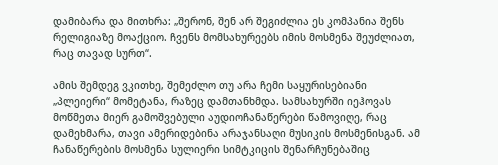დამიბარა და მითხრა: „შერონ, შენ არ შეგიძლია ეს კომპანია შენს რელიგიაზე მოაქციო. ჩვენს მომსახურეებს იმის მოსმენა შეუძლიათ, რაც თავად სურთ“.

ამის შემდეგ ვკითხე, შემეძლო თუ არა ჩემი საყურისებიანი „პლეიერი“ მომეტანა, რაზეც დამთანხმდა. სამსახურში იეჰოვას მოწმეთა მიერ გამოშვებული აუდიოჩანაწერები წამოვიღე, რაც დამეხმარა, თავი ამერიდებინა არაჯანსაღი მუსიკის მოსმენისგან. ამ ჩანაწერების მოსმენა სულიერი სიმტკიცის შენარჩუნებაშიც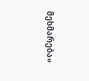მეხმარება»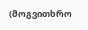(მოგვითხრო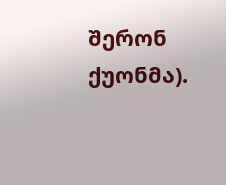შერონ ქუონმა).